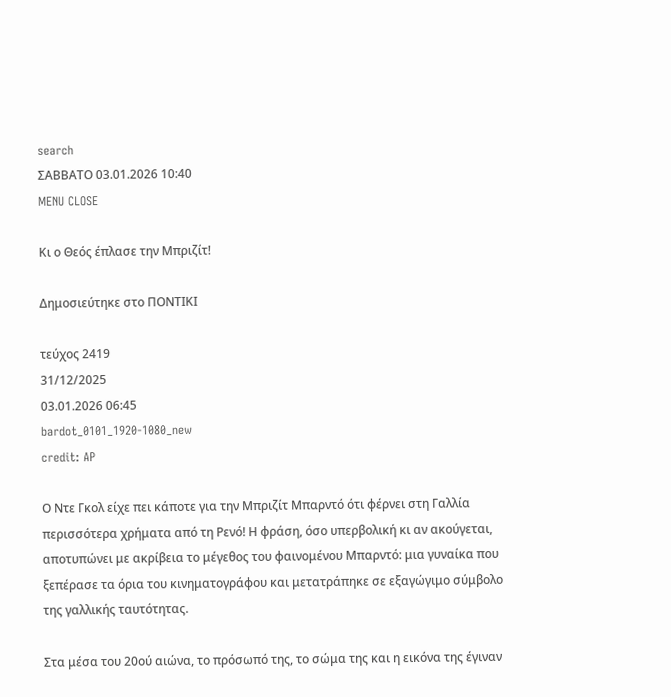search
ΣΑΒΒΑΤΟ 03.01.2026 10:40
MENU CLOSE

Κι ο Θεός έπλασε την Μπριζίτ!

Δημοσιεύτηκε στο ΠΟΝΤΙΚΙ

τεύχος 2419
31/12/2025
03.01.2026 06:45
bardot_0101_1920-1080_new
credit: AP

Ο Ντε Γκολ είχε πει κάποτε για την Μπριζίτ Μπαρντό ότι φέρνει στη Γαλλία περισσότερα χρήματα από τη Ρενό! Η φράση, όσο υπερβολική κι αν ακούγεται, αποτυπώνει με ακρίβεια το μέγεθος του φαινομένου Μπαρντό: μια γυναίκα που ξεπέρασε τα όρια του κινηματογράφου και μετατράπηκε σε εξαγώγιμο σύμβολο της γαλλικής ταυτότητας.

Στα μέσα του 20ού αιώνα, το πρόσωπό της, το σώμα της και η εικόνα της έγιναν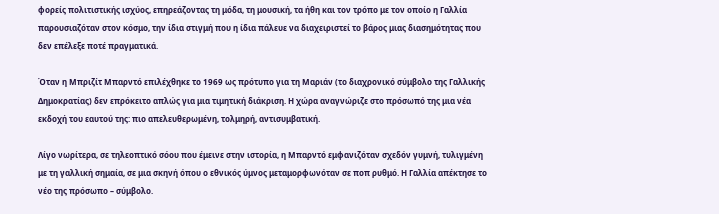φορείς πολιτιστικής ισχύος, επηρεάζοντας τη μόδα, τη μουσική, τα ήθη και τον τρόπο με τον οποίο η Γαλλία παρουσιαζόταν στον κόσμο, την ίδια στιγμή που η ίδια πάλευε να διαχειριστεί το βάρος μιας διασημότητας που δεν επέλεξε ποτέ πραγματικά.

Όταν η Μπριζίτ Μπαρντό επιλέχθηκε το 1969 ως πρότυπο για τη Μαριάν (το διαχρονικό σύμβολο της Γαλλικής Δημοκρατίας) δεν επρόκειτο απλώς για μια τιμητική διάκριση. Η χώρα αναγνώριζε στο πρόσωπό της μια νέα εκδοχή του εαυτού της: πιο απελευθερωμένη, τολμηρή, αντισυμβατική.

Λίγο νωρίτερα, σε τηλεοπτικό σόου που έμεινε στην ιστορία, η Μπαρντό εμφανιζόταν σχεδόν γυμνή, τυλιγμένη με τη γαλλική σημαία, σε μια σκηνή όπου ο εθνικός ύμνος μεταμορφωνόταν σε ποπ ρυθμό. Η Γαλλία απέκτησε το νέο της πρόσωπο – σύμβολο.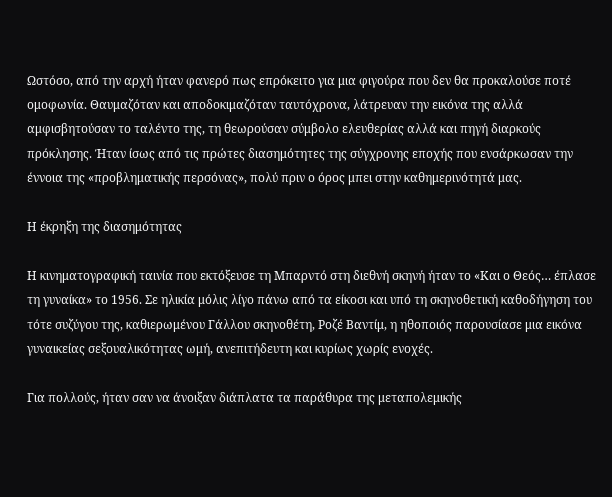Ωστόσο, από την αρχή ήταν φανερό πως επρόκειτο για μια φιγούρα που δεν θα προκαλούσε ποτέ ομοφωνία. Θαυμαζόταν και αποδοκιμαζόταν ταυτόχρονα, λάτρευαν την εικόνα της αλλά αμφισβητούσαν το ταλέντο της, τη θεωρούσαν σύμβολο ελευθερίας αλλά και πηγή διαρκούς πρόκλησης. Ήταν ίσως από τις πρώτες διασημότητες της σύγχρονης εποχής που ενσάρκωσαν την έννοια της «προβληματικής περσόνας», πολύ πριν ο όρος μπει στην καθημερινότητά μας.

Η έκρηξη της διασημότητας

Η κινηματογραφική ταινία που εκτόξευσε τη Μπαρντό στη διεθνή σκηνή ήταν το «Και ο Θεός… έπλασε τη γυναίκα» το 1956. Σε ηλικία μόλις λίγο πάνω από τα είκοσι και υπό τη σκηνοθετική καθοδήγηση του τότε συζύγου της, καθιερωμένου Γάλλου σκηνοθέτη, Ροζέ Βαντίμ, η ηθοποιός παρουσίασε μια εικόνα γυναικείας σεξουαλικότητας ωμή, ανεπιτήδευτη και κυρίως χωρίς ενοχές.

Για πολλούς, ήταν σαν να άνοιξαν διάπλατα τα παράθυρα της μεταπολεμικής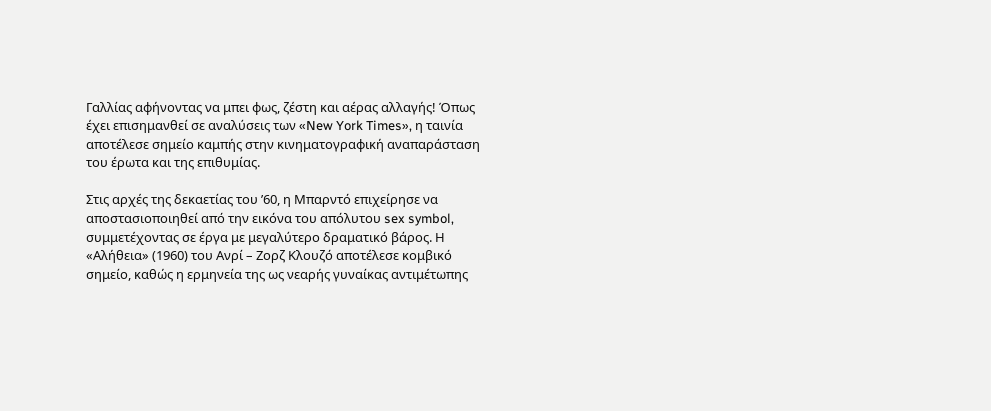Γαλλίας αφήνοντας να μπει φως, ζέστη και αέρας αλλαγής! Όπως έχει επισημανθεί σε αναλύσεις των «New York Times», η ταινία αποτέλεσε σημείο καμπής στην κινηματογραφική αναπαράσταση του έρωτα και της επιθυμίας.

Στις αρχές της δεκαετίας του ’60, η Μπαρντό επιχείρησε να αποστασιοποιηθεί από την εικόνα του απόλυτου sex symbol, συμμετέχοντας σε έργα με μεγαλύτερο δραματικό βάρος. Η «Αλήθεια» (1960) του Ανρί – Ζορζ Κλουζό αποτέλεσε κομβικό σημείο, καθώς η ερμηνεία της ως νεαρής γυναίκας αντιμέτωπης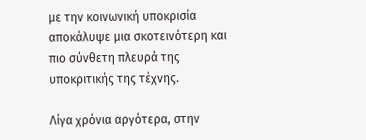με την κοινωνική υποκρισία αποκάλυψε μια σκοτεινότερη και πιο σύνθετη πλευρά της υποκριτικής της τέχνης.

Λίγα χρόνια αργότερα, στην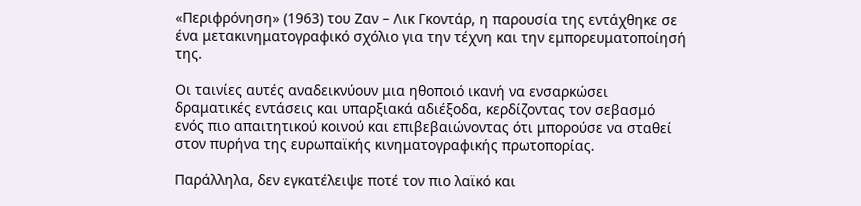«Περιφρόνηση» (1963) του Ζαν – Λικ Γκοντάρ, η παρουσία της εντάχθηκε σε ένα μετακινηματογραφικό σχόλιο για την τέχνη και την εμπορευματοποίησή της.

Οι ταινίες αυτές αναδεικνύουν μια ηθοποιό ικανή να ενσαρκώσει δραματικές εντάσεις και υπαρξιακά αδιέξοδα, κερδίζοντας τον σεβασμό ενός πιο απαιτητικού κοινού και επιβεβαιώνοντας ότι μπορούσε να σταθεί στον πυρήνα της ευρωπαϊκής κινηματογραφικής πρωτοπορίας.

Παράλληλα, δεν εγκατέλειψε ποτέ τον πιο λαϊκό και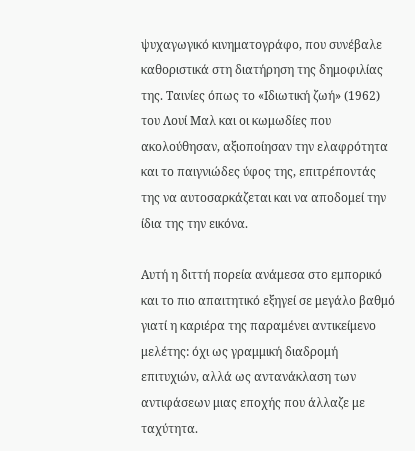ψυχαγωγικό κινηματογράφο, που συνέβαλε καθοριστικά στη διατήρηση της δημοφιλίας της. Ταινίες όπως το «Ιδιωτική ζωή» (1962) του Λουί Μαλ και οι κωμωδίες που ακολούθησαν, αξιοποίησαν την ελαφρότητα και το παιγνιώδες ύφος της, επιτρέποντάς της να αυτοσαρκάζεται και να αποδομεί την ίδια της την εικόνα.

Αυτή η διττή πορεία ανάμεσα στο εμπορικό και το πιο απαιτητικό εξηγεί σε μεγάλο βαθμό γιατί η καριέρα της παραμένει αντικείμενο μελέτης: όχι ως γραμμική διαδρομή επιτυχιών, αλλά ως αντανάκλαση των αντιφάσεων μιας εποχής που άλλαζε με ταχύτητα.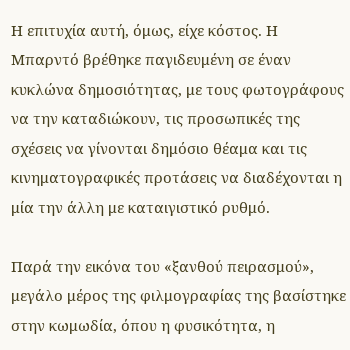Η επιτυχία αυτή, όμως, είχε κόστος. Η Μπαρντό βρέθηκε παγιδευμένη σε έναν κυκλώνα δημοσιότητας, με τους φωτογράφους να την καταδιώκουν, τις προσωπικές της σχέσεις να γίνονται δημόσιο θέαμα και τις κινηματογραφικές προτάσεις να διαδέχονται η μία την άλλη με καταιγιστικό ρυθμό.

Παρά την εικόνα του «ξανθού πειρασμού», μεγάλο μέρος της φιλμογραφίας της βασίστηκε στην κωμωδία, όπου η φυσικότητα, η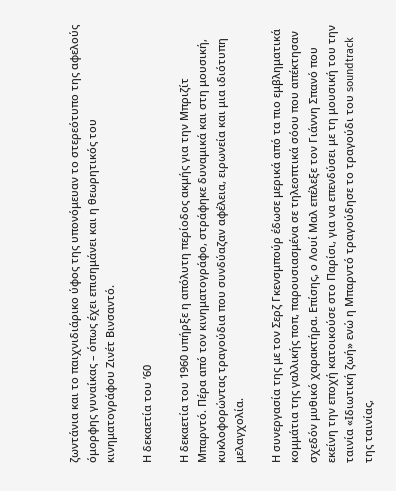ζωντάνια και το παιχνιδιάρικο ύφος της υπονόμευαν το στερεότυπο της αφελούς όμορφης γυναίκας – όπως έχει επισημάνει και η θεωρητικός του κινηματογράφου Ζινέτ Βινσαντό.

Η δεκαετία του ’60

Η δεκαετία του 1960 υπήρξε η απόλυτη περίοδος ακμής για την Μπριζίτ Μπαρντό. Πέρα από τον κινηματογράφο, στράφηκε δυναμικά και στη μουσική, κυκλοφορώντας τραγούδια που συνδύαζαν αφέλεια, ειρωνεία και μια ιδιότυπη μελαγχολία.

Η συνεργασία της με τον Σερζ Γκενσμπούρ έδωσε μερικά από τα πιο εμβληματικά κομμάτια της γαλλικής ποπ, παρουσιασμένα σε τηλεοπτικά σόου που απέκτησαν σχεδόν μυθικό χαρακτήρα. Επίσης, ο Λουί Μαλ επέλεξε τον Γιάννη Σπανό που εκείνη την εποχή κατοικούσε στο Παρίσι, για να επενδύσει με τη μουσική του την ταινία «Ιδιωτική ζωή» ενώ η Μπαρντό τραγούδησε το τραγούδι του soundtrack της ταινίας,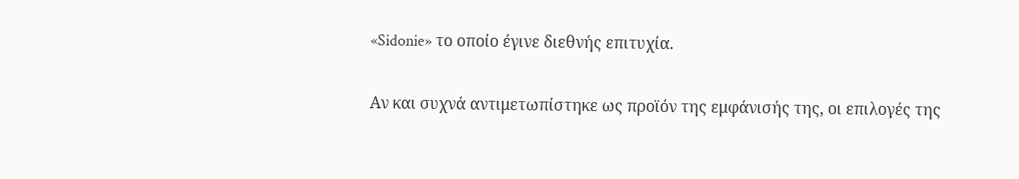«Sidonie» το οποίο έγινε διεθνής επιτυχία.

Αν και συχνά αντιμετωπίστηκε ως προϊόν της εμφάνισής της, οι επιλογές της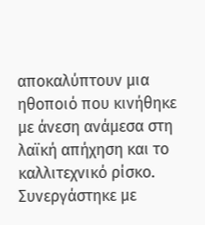αποκαλύπτουν μια ηθοποιό που κινήθηκε με άνεση ανάμεσα στη λαϊκή απήχηση και το καλλιτεχνικό ρίσκο. Συνεργάστηκε με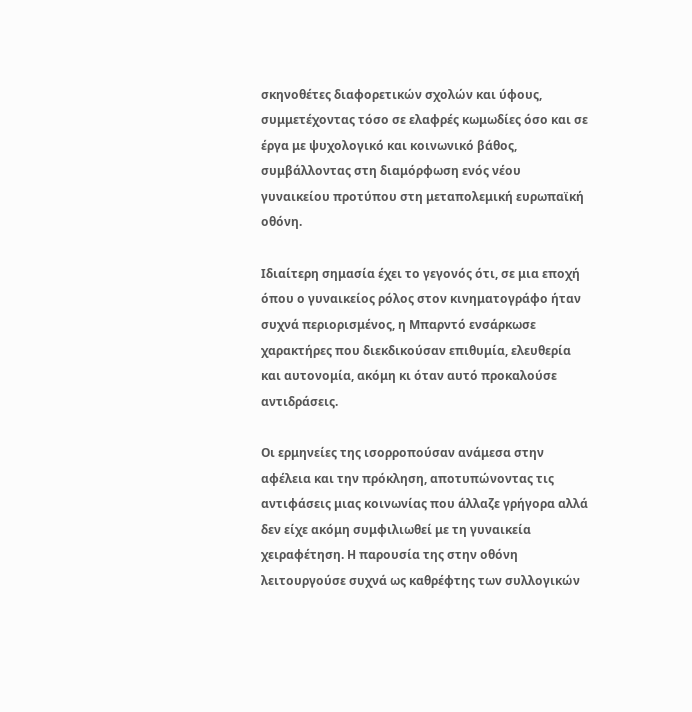σκηνοθέτες διαφορετικών σχολών και ύφους, συμμετέχοντας τόσο σε ελαφρές κωμωδίες όσο και σε έργα με ψυχολογικό και κοινωνικό βάθος, συμβάλλοντας στη διαμόρφωση ενός νέου γυναικείου προτύπου στη μεταπολεμική ευρωπαϊκή οθόνη.

Ιδιαίτερη σημασία έχει το γεγονός ότι, σε μια εποχή όπου ο γυναικείος ρόλος στον κινηματογράφο ήταν συχνά περιορισμένος, η Μπαρντό ενσάρκωσε χαρακτήρες που διεκδικούσαν επιθυμία, ελευθερία και αυτονομία, ακόμη κι όταν αυτό προκαλούσε αντιδράσεις.

Οι ερμηνείες της ισορροπούσαν ανάμεσα στην αφέλεια και την πρόκληση, αποτυπώνοντας τις αντιφάσεις μιας κοινωνίας που άλλαζε γρήγορα αλλά δεν είχε ακόμη συμφιλιωθεί με τη γυναικεία χειραφέτηση. Η παρουσία της στην οθόνη λειτουργούσε συχνά ως καθρέφτης των συλλογικών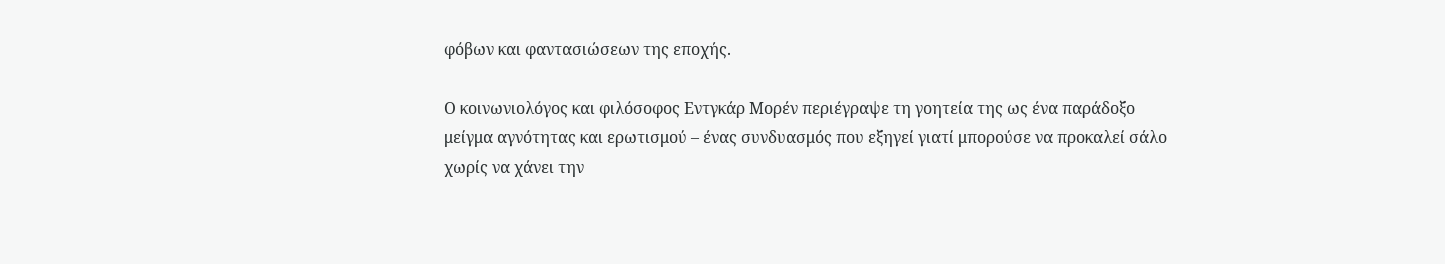φόβων και φαντασιώσεων της εποχής.

Ο κοινωνιολόγος και φιλόσοφος Εντγκάρ Μορέν περιέγραψε τη γοητεία της ως ένα παράδοξο μείγμα αγνότητας και ερωτισμού – ένας συνδυασμός που εξηγεί γιατί μπορούσε να προκαλεί σάλο χωρίς να χάνει την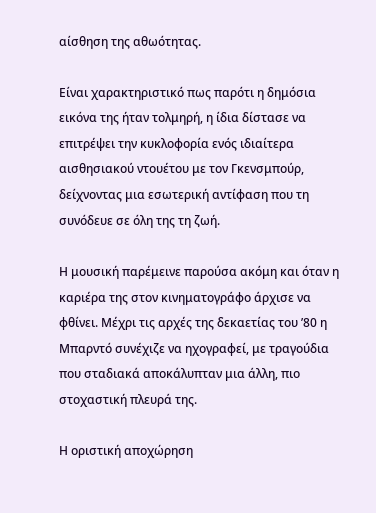αίσθηση της αθωότητας.

Είναι χαρακτηριστικό πως παρότι η δημόσια εικόνα της ήταν τολμηρή, η ίδια δίστασε να επιτρέψει την κυκλοφορία ενός ιδιαίτερα αισθησιακού ντουέτου με τον Γκενσμπούρ, δείχνοντας μια εσωτερική αντίφαση που τη συνόδευε σε όλη της τη ζωή.

Η μουσική παρέμεινε παρούσα ακόμη και όταν η καριέρα της στον κινηματογράφο άρχισε να φθίνει. Μέχρι τις αρχές της δεκαετίας του ’80 η Μπαρντό συνέχιζε να ηχογραφεί, με τραγούδια που σταδιακά αποκάλυπταν μια άλλη, πιο στοχαστική πλευρά της.

Η οριστική αποχώρηση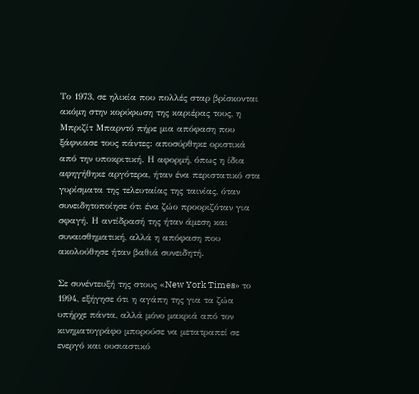Το 1973, σε ηλικία που πολλές σταρ βρίσκονται ακόμη στην κορύφωση της καριέρας τους, η Μπριζίτ Μπαρντό πήρε μια απόφαση που ξάφνιασε τους πάντες: αποσύρθηκε οριστικά από την υποκριτική. Η αφορμή, όπως η ίδια αφηγήθηκε αργότερα, ήταν ένα περιστατικό στα γυρίσματα της τελευταίας της ταινίας, όταν συνειδητοποίησε ότι ένα ζώο προοριζόταν για σφαγή. Η αντίδρασή της ήταν άμεση και συναισθηματική, αλλά η απόφαση που ακολούθησε ήταν βαθιά συνειδητή.

Σε συνέντευξή της στους «New York Times» το 1994, εξήγησε ότι η αγάπη της για τα ζώα υπήρχε πάντα, αλλά μόνο μακριά από τον κινηματογράφο μπορούσε να μετατραπεί σε ενεργό και ουσιαστικό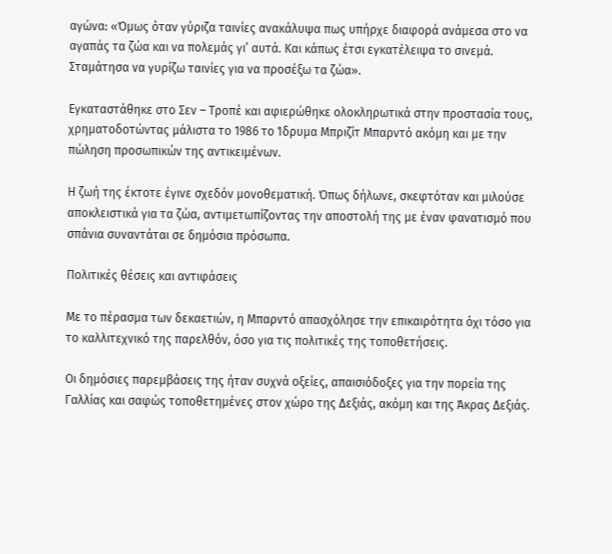αγώνα: «Όμως όταν γύριζα ταινίες ανακάλυψα πως υπήρχε διαφορά ανάμεσα στο να αγαπάς τα ζώα και να πολεμάς γι’ αυτά. Και κάπως έτσι εγκατέλειψα το σινεμά. Σταμάτησα να γυρίζω ταινίες για να προσέξω τα ζώα».

Εγκαταστάθηκε στο Σεν – Τροπέ και αφιερώθηκε ολοκληρωτικά στην προστασία τους, χρηματοδοτώντας μάλιστα το 1986 το Ίδρυμα Μπριζίτ Μπαρντό ακόμη και με την πώληση προσωπικών της αντικειμένων.

Η ζωή της έκτοτε έγινε σχεδόν μονοθεματική. Όπως δήλωνε, σκεφτόταν και μιλούσε αποκλειστικά για τα ζώα, αντιμετωπίζοντας την αποστολή της με έναν φανατισμό που σπάνια συναντάται σε δημόσια πρόσωπα.

Πολιτικές θέσεις και αντιφάσεις

Με το πέρασμα των δεκαετιών, η Μπαρντό απασχόλησε την επικαιρότητα όχι τόσο για το καλλιτεχνικό της παρελθόν, όσο για τις πολιτικές της τοποθετήσεις.

Οι δημόσιες παρεμβάσεις της ήταν συχνά οξείες, απαισιόδοξες για την πορεία της Γαλλίας και σαφώς τοποθετημένες στον χώρο της Δεξιάς, ακόμη και της Άκρας Δεξιάς.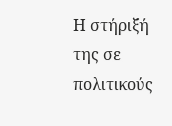Η στήριξή της σε πολιτικούς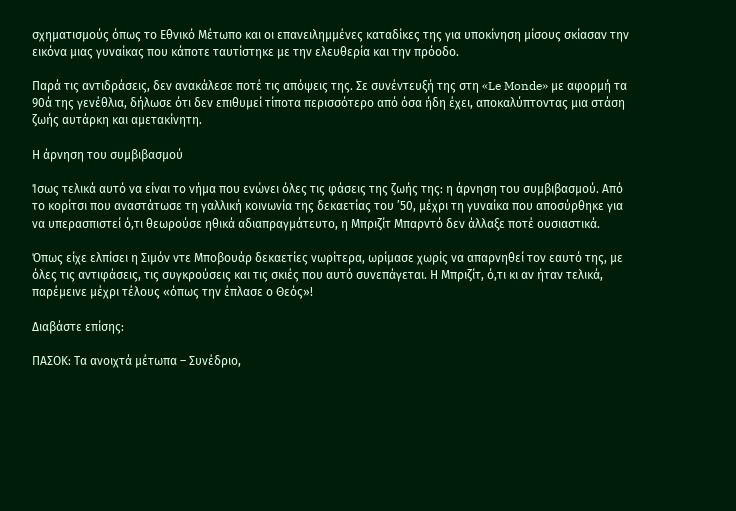σχηματισμούς όπως το Εθνικό Μέτωπο και οι επανειλημμένες καταδίκες της για υποκίνηση μίσους σκίασαν την εικόνα μιας γυναίκας που κάποτε ταυτίστηκε με την ελευθερία και την πρόοδο.

Παρά τις αντιδράσεις, δεν ανακάλεσε ποτέ τις απόψεις της. Σε συνέντευξή της στη «Le Monde» με αφορμή τα 90ά της γενέθλια, δήλωσε ότι δεν επιθυμεί τίποτα περισσότερο από όσα ήδη έχει, αποκαλύπτοντας μια στάση ζωής αυτάρκη και αμετακίνητη.

Η άρνηση του συμβιβασμού

Ίσως τελικά αυτό να είναι το νήμα που ενώνει όλες τις φάσεις της ζωής της: η άρνηση του συμβιβασμού. Από το κορίτσι που αναστάτωσε τη γαλλική κοινωνία της δεκαετίας του ’50, μέχρι τη γυναίκα που αποσύρθηκε για να υπερασπιστεί ό,τι θεωρούσε ηθικά αδιαπραγμάτευτο, η Μπριζίτ Μπαρντό δεν άλλαξε ποτέ ουσιαστικά.

Όπως είχε ελπίσει η Σιμόν ντε Μποβουάρ δεκαετίες νωρίτερα, ωρίμασε χωρίς να απαρνηθεί τον εαυτό της, με όλες τις αντιφάσεις, τις συγκρούσεις και τις σκιές που αυτό συνεπάγεται. Η Μπριζίτ, ό,τι κι αν ήταν τελικά, παρέμεινε μέχρι τέλους «όπως την έπλασε ο Θεός»!

Διαβάστε επίσης:

ΠΑΣΟΚ: Τα ανοιχτά μέτωπα – Συνέδριο,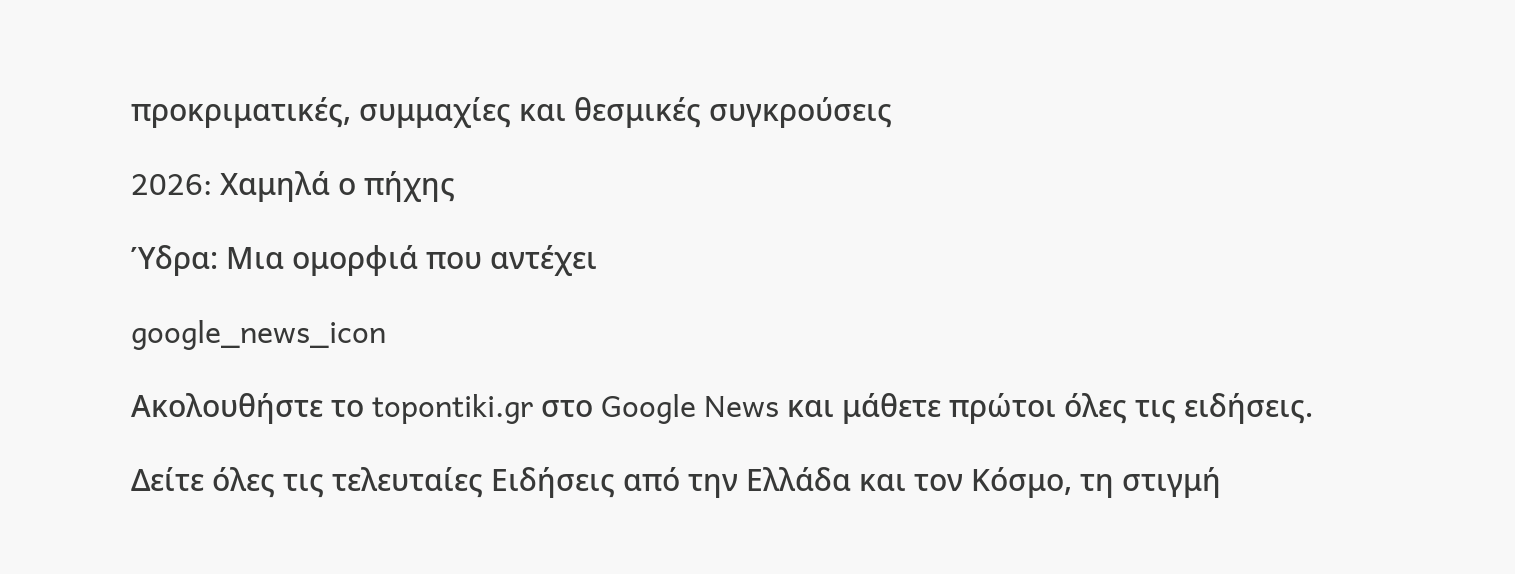προκριματικές, συμμαχίες και θεσμικές συγκρούσεις

2026: Xαμηλά ο πήχης

Ύδρα: Μια ομορφιά που αντέχει

google_news_icon

Ακολουθήστε το topontiki.gr στο Google News και μάθετε πρώτοι όλες τις ειδήσεις.

Δείτε όλες τις τελευταίες Ειδήσεις από την Ελλάδα και τον Κόσμο, τη στιγμή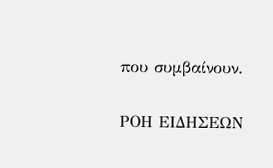που συμβαίνουν.

ΡΟΗ ΕΙΔΗΣΕΩΝ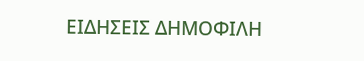ΕΙΔΗΣΕΙΣ ΔΗΜΟΦΙΛΗ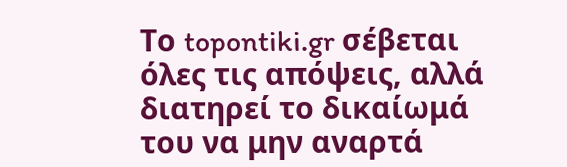Το topontiki.gr σέβεται όλες τις απόψεις, αλλά διατηρεί το δικαίωμά του να μην αναρτά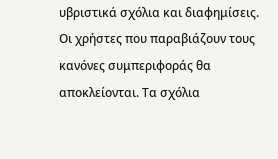υβριστικά σχόλια και διαφημίσεις. Οι χρήστες που παραβιάζουν τους κανόνες συμπεριφοράς θα αποκλείονται. Τα σχόλια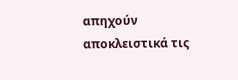απηχούν αποκλειστικά τις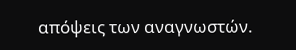απόψεις των αναγνωστών.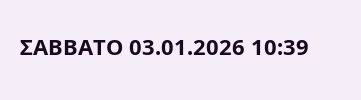ΣΑΒΒΑΤΟ 03.01.2026 10:39